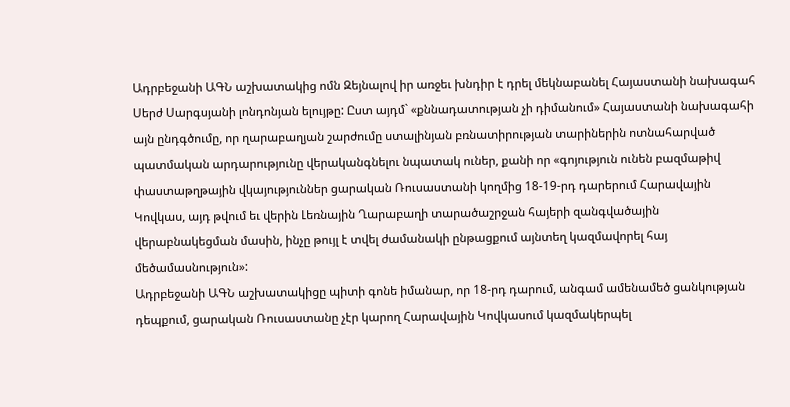Ադրբեջանի ԱԳՆ աշխատակից ոմն Զեյնալով իր առջեւ խնդիր է դրել մեկնաբանել Հայաստանի նախագահ Սերժ Սարգսյանի լոնդոնյան ելույթը: Ըստ այդմ` «քննադատության չի դիմանում» Հայաստանի նախագահի այն ընդգծումը, որ ղարաբաղյան շարժումը ստալինյան բռնատիրության տարիներին ոտնահարված պատմական արդարությունը վերականգնելու նպատակ ուներ, քանի որ «գոյություն ունեն բազմաթիվ փաստաթղթային վկայություններ ցարական Ռուսաստանի կողմից 18-19-րդ դարերում Հարավային Կովկաս, այդ թվում եւ վերին Լեռնային Ղարաբաղի տարածաշրջան հայերի զանգվածային վերաբնակեցման մասին, ինչը թույլ է տվել ժամանակի ընթացքում այնտեղ կազմավորել հայ մեծամասնություն»:
Ադրբեջանի ԱԳՆ աշխատակիցը պիտի գոնե իմանար, որ 18-րդ դարում, անգամ ամենամեծ ցանկության դեպքում, ցարական Ռուսաստանը չէր կարող Հարավային Կովկասում կազմակերպել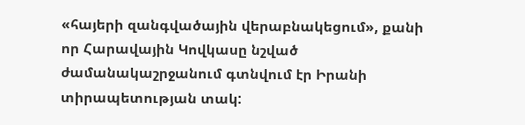«հայերի զանգվածային վերաբնակեցում», քանի որ Հարավային Կովկասը նշված ժամանակաշրջանում գտնվում էր Իրանի տիրապետության տակ: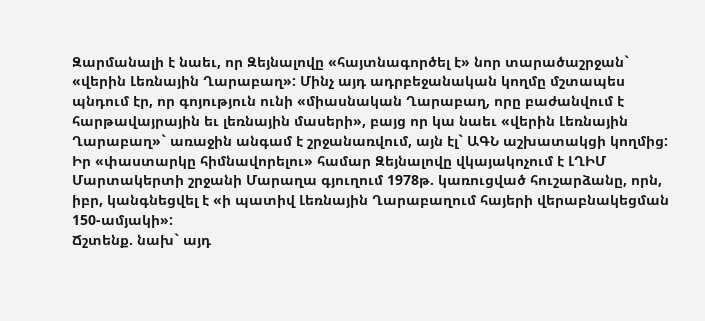Զարմանալի է նաեւ, որ Զեյնալովը «հայտնագործել է» նոր տարածաշրջան` «վերին Լեռնային Ղարաբաղ»: Մինչ այդ ադրբեջանական կողմը մշտապես պնդում էր, որ գոյություն ունի «միասնական Ղարաբաղ, որը բաժանվում է հարթավայրային եւ լեռնային մասերի», բայց որ կա նաեւ «վերին Լեռնային Ղարաբաղ»` առաջին անգամ է շրջանառվում, այն էլ` ԱԳՆ աշխատակցի կողմից:
Իր «փաստարկը հիմնավորելու» համար Զեյնալովը վկայակոչում է ԼՂԻՄ Մարտակերտի շրջանի Մարաղա գյուղում 1978թ. կառուցված հուշարձանը, որն, իբր, կանգնեցվել է «ի պատիվ Լեռնային Ղարաբաղում հայերի վերաբնակեցման 150-ամյակի»:
Ճշտենք. նախ` այդ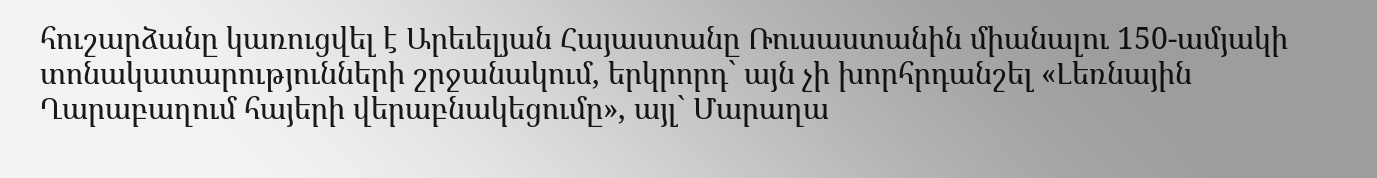հուշարձանը կառուցվել է Արեւելյան Հայաստանը Ռուսաստանին միանալու 150-ամյակի տոնակատարությունների շրջանակում, երկրորդ` այն չի խորհրդանշել «Լեռնային Ղարաբաղում հայերի վերաբնակեցումը», այլ` Մարաղա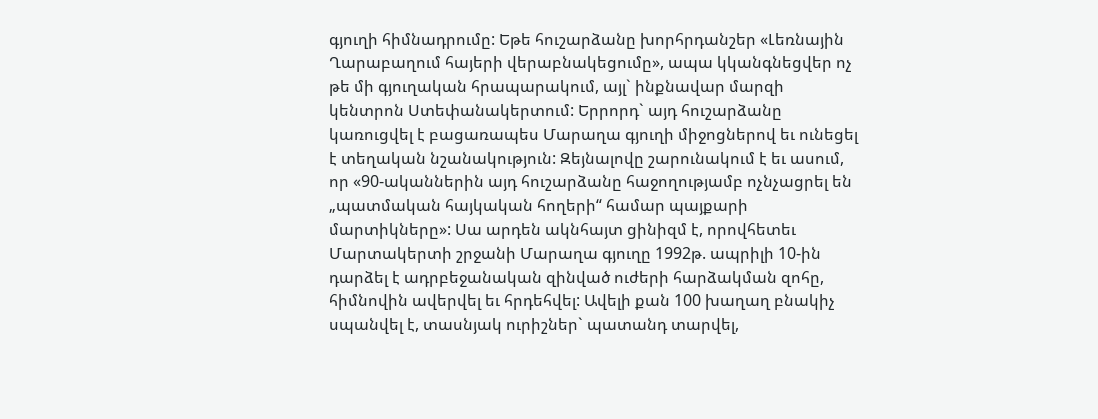գյուղի հիմնադրումը: Եթե հուշարձանը խորհրդանշեր «Լեռնային Ղարաբաղում հայերի վերաբնակեցումը», ապա կկանգնեցվեր ոչ թե մի գյուղական հրապարակում, այլ` ինքնավար մարզի կենտրոն Ստեփանակերտում: Երրորդ` այդ հուշարձանը կառուցվել է բացառապես Մարաղա գյուղի միջոցներով եւ ունեցել է տեղական նշանակություն: Զեյնալովը շարունակում է եւ ասում, որ «90-ականներին այդ հուշարձանը հաջողությամբ ոչնչացրել են „պատմական հայկական հողերի“ համար պայքարի մարտիկները»: Սա արդեն ակնհայտ ցինիզմ է, որովհետեւ Մարտակերտի շրջանի Մարաղա գյուղը 1992թ. ապրիլի 10-ին դարձել է ադրբեջանական զինված ուժերի հարձակման զոհը, հիմնովին ավերվել եւ հրդեհվել: Ավելի քան 100 խաղաղ բնակիչ սպանվել է, տասնյակ ուրիշներ` պատանդ տարվել,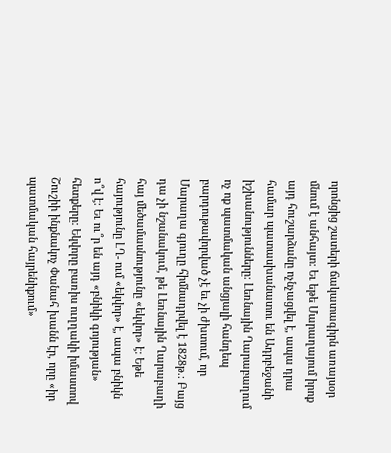որոնցից շատերի ճակատագիրն առայսօր մնում է անհայտ: Եւ եթե Մարաղայում իրոք այդ հուշարձանը ոչնչացվել է, ապա դրա համար պատասխանատու են Ադրբեջանի իշխանությունները: Լեռնային Ղարաբաղում ոչ ոք պատմական անցյալի հանդեպ բարդութավորված չէ եւ չի ժխտում, որ Մարաղա գյուղը հիմնադրվել է 1828թ.: Բայց դա չի նշանակում, թե Լեռնային Ղարաբաղի հայ մեծամասնությունը «եկվոր» է: Եթե հայությունը ԼՂ- ում «եկվոր» է, ապա բնիկն ո՞վ է: Եւ ու՞ր են այդ «բնիկի գոյության» հետքերը: Եկվորը բառիս ուղղակի իմաստով Շուշիի ինքնակոչ Փանահ խանն էր, որը «իր պատմական հայրենիքում»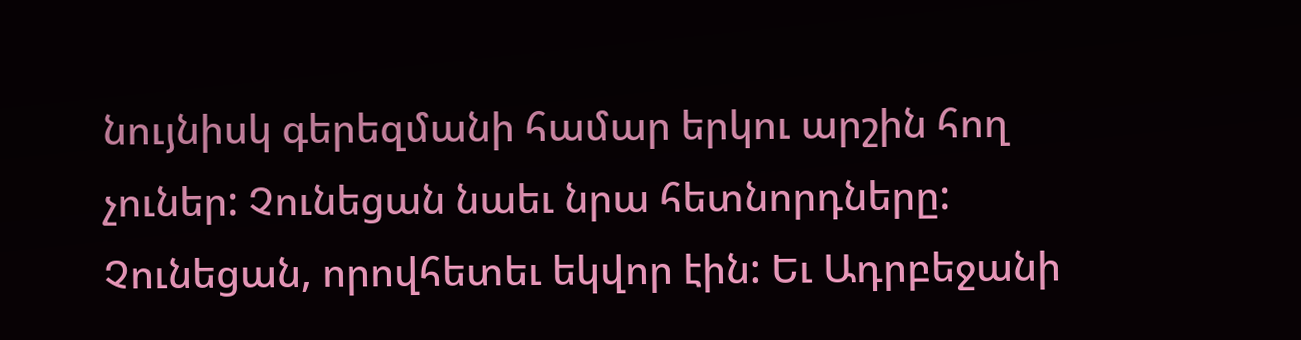նույնիսկ գերեզմանի համար երկու արշին հող չուներ: Չունեցան նաեւ նրա հետնորդները: Չունեցան, որովհետեւ եկվոր էին: Եւ Ադրբեջանի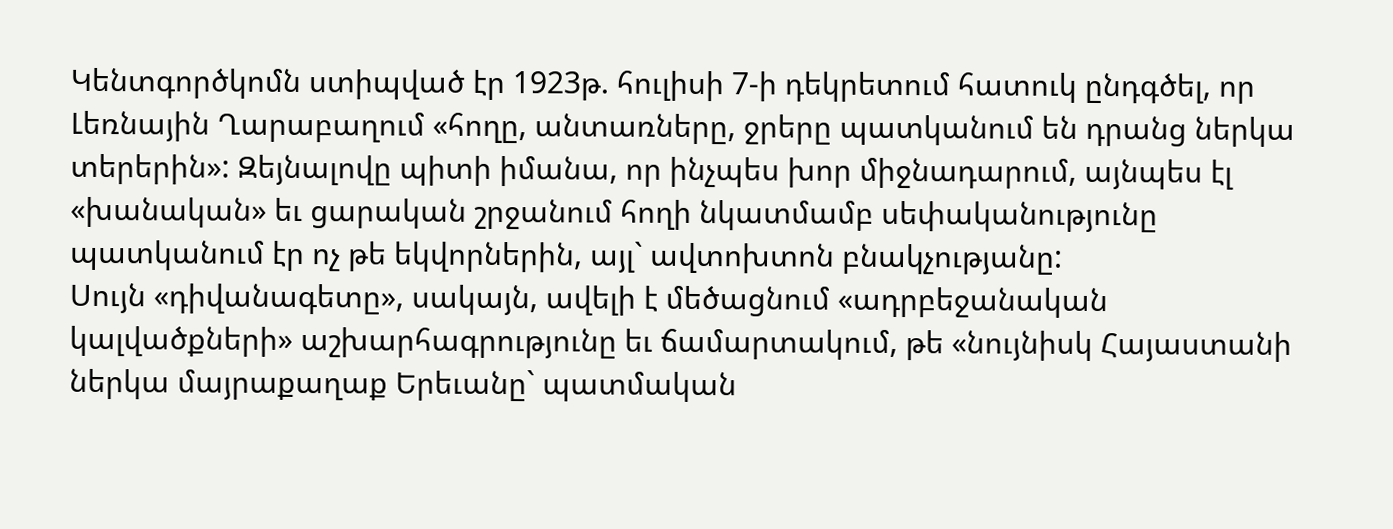Կենտգործկոմն ստիպված էր 1923թ. հուլիսի 7-ի դեկրետում հատուկ ընդգծել, որ Լեռնային Ղարաբաղում «հողը, անտառները, ջրերը պատկանում են դրանց ներկա տերերին»: Զեյնալովը պիտի իմանա, որ ինչպես խոր միջնադարում, այնպես էլ «խանական» եւ ցարական շրջանում հողի նկատմամբ սեփականությունը պատկանում էր ոչ թե եկվորներին, այլ` ավտոխտոն բնակչությանը:
Սույն «դիվանագետը», սակայն, ավելի է մեծացնում «ադրբեջանական կալվածքների» աշխարհագրությունը եւ ճամարտակում, թե «նույնիսկ Հայաստանի ներկա մայրաքաղաք Երեւանը` պատմական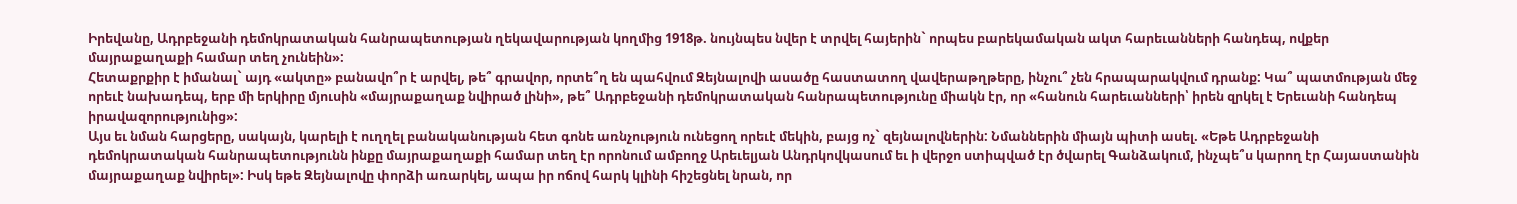Իրեվանը, Ադրբեջանի դեմոկրատական հանրապետության ղեկավարության կողմից 1918թ. նույնպես նվեր է տրվել հայերին` որպես բարեկամական ակտ հարեւանների հանդեպ, ովքեր մայրաքաղաքի համար տեղ չունեին»:
Հետաքրքիր է իմանալ` այդ «ակտը» բանավո՞ր է արվել, թե՞ գրավոր, որտե՞ղ են պահվում Զեյնալովի ասածը հաստատող վավերաթղթերը, ինչու՞ չեն հրապարակվում դրանք: Կա՞ պատմության մեջ որեւէ նախադեպ, երբ մի երկիրը մյուսին «մայրաքաղաք նվիրած լինի», թե՞ Ադրբեջանի դեմոկրատական հանրապետությունը միակն էր, որ «հանուն հարեւանների՝ իրեն զրկել է Երեւանի հանդեպ իրավազորությունից»:
Այս եւ նման հարցերը, սակայն, կարելի է ուղղել բանականության հետ գոնե առնչություն ունեցող որեւէ մեկին, բայց ոչ` զեյնալովներին: Նմաններին միայն պիտի ասել. «Եթե Ադրբեջանի դեմոկրատական հանրապետությունն ինքը մայրաքաղաքի համար տեղ էր որոնում ամբողջ Արեւելյան Անդրկովկասում եւ ի վերջո ստիպված էր ծվարել Գանձակում, ինչպե՞ս կարող էր Հայաստանին մայրաքաղաք նվիրել»: Իսկ եթե Զեյնալովը փորձի առարկել, ապա իր ոճով հարկ կլինի հիշեցնել նրան, որ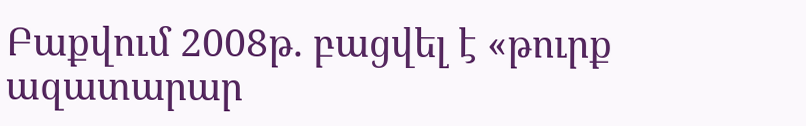Բաքվում 2008թ. բացվել է «թուրք ազատարար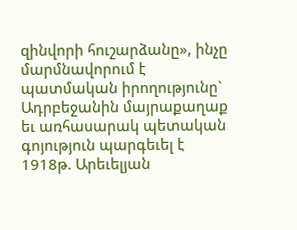զինվորի հուշարձանը», ինչը մարմնավորում է պատմական իրողությունը` Ադրբեջանին մայրաքաղաք եւ առհասարակ պետական գոյություն պարգեւել է 1918թ. Արեւելյան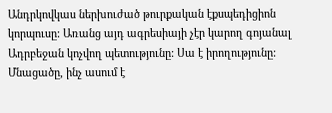Անդրկովկաս ներխուժած թուրքական էքսպեդիցիոն կորպուսը: Առանց այդ ագրեսիայի չէր կարող գոյանալ Ադրբեջան կոչվող պետությունը: Սա է իրողությունը: Մնացածը, ինչ ասում է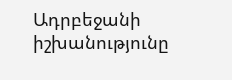Ադրբեջանի իշխանությունը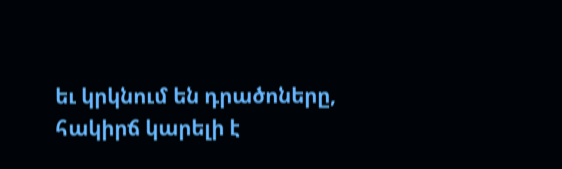եւ կրկնում են դրածոները, հակիրճ կարելի է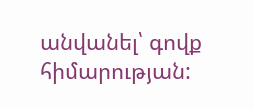անվանել՝ գովք հիմարության: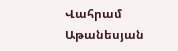Վահրամ Աթանեսյան